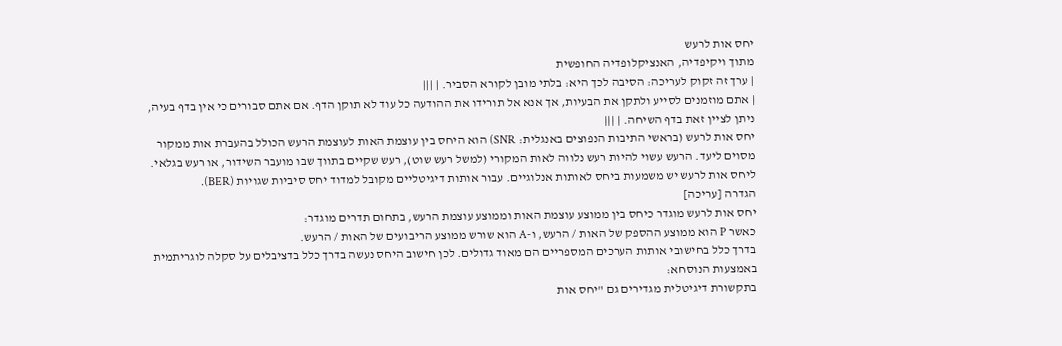יחס אות לרעש
מתוך ויקיפדיה, האנציקלופדיה החופשית
| ערך זה זקוק לעריכה: הסיבה לכך היא: בלתי מובן לקורא הסביר. | |||
| אתם מוזמנים לסייע ולתקן את הבעיות, אך אנא אל תורידו את ההודעה כל עוד לא תוקן הדף. אם אתם סבורים כי אין בדף בעיה, ניתן לציין זאת בדף השיחה. | |||
יחס אות לרעש (בראשי התיבות הנפוצים באנגלית: SNR) הוא היחס בין עוצמת האות לעוצמת הרעש הכולל בהעברת אות ממקור מסוים ליעד. הרעש עשוי להיות רעש נלווה לאות המקורי (למשל רעש שוט), רעש שקיים בתווך שבו מועבר השידור, או רעש בגלאי.
ליחס אות לרעש יש משמעות ביחס לאותות אנלוגיים. עבור אותות דיגיטליים מקובל למדוד יחס סיביות שגויות (BER).
הגדרה [עריכה]
יחס אות לרעש מוגדר כיחס בין ממוצע עוצמת האות וממוצע עוצמת הרעש, בתחום תדרים מוגדר:
כאשר P הוא ממוצע ההספק של האות / הרעש, ו-A הוא שורש ממוצע הריבועים של האות / הרעש.
בדרך כלל בחישובי אותות הערכים המספריים הם מאוד גדולים. לכן חישוב היחס נעשה בדרך כלל בדציבלים על סקלה לוגריתמית באמצעות הנוסחא:
בתקשורת דיגיטלית מגדירים גם "יחס אות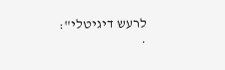לרעש דיגיטלי":
.